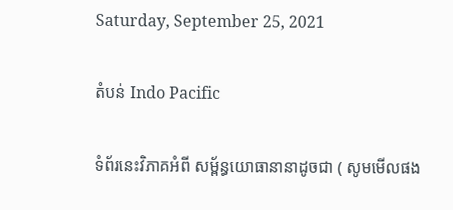Saturday, September 25, 2021

តំបន់ Indo Pacific

ទំព័រនេះវិភាគអំពី សម្ព័ន្ធយោធានានាដូចជា ( សូមមើលផង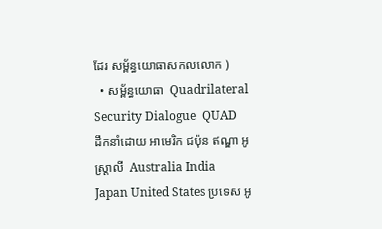ដែរ សម្ព័ន្ធយោធាសកលលោក )
  • សម្ព័ន្ធយោធា  Quadrilateral Security Dialogue  QUAD  ដឹកនាំដោយ អាមេរិក ជប៉ុន ឥណ្ឌា អូស្រ្តាលី  Australia India Japan United States ប្រទេស អូ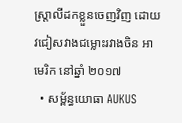ស្រ្តាលីដកខ្លួនចេញវិញ ដោយវជៀសវាងជម្លោះរវាងចិន អាមេរិក នៅឆ្នាំ ២០១៧
  • សម្ព័ន្ធយោធា AUKUS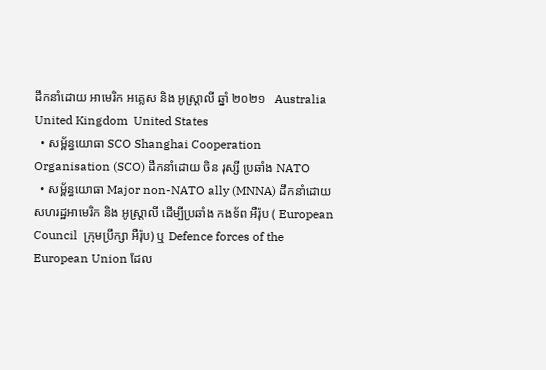ដឹកនាំដោយ អាមេរិក អគ្លេស និង អូស្រ្តាលី ឆ្នាំ ២០២១   Australia  United Kingdom  United States
  • សម្ព័ន្ធយោធា SCO Shanghai Cooperation Organisation (SCO) ដឹកនាំដោយ ចិន រុស្សី ប្រឆាំង NATO
  • សម្ព័ន្ធយោធា Major non-NATO ally (MNNA) ដឹកនាំដោយ សហរដ្ឋអាមេរិក និង អូស្រ្តាលី ដើម្បីប្រឆាំង កងទ័ព អឺរ៉ុប ( European Council  ក្រុមប្រឹក្សា អឺរ៉ុប) ឬ Defence forces of the European Union ដែល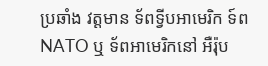ប្រឆាំង វត្តមាន ទ័ពទ្វីបអាមេរិក ទ៍ព NATO ឬ ទ័ពអាមេរិកនៅ អឺរ៉ុប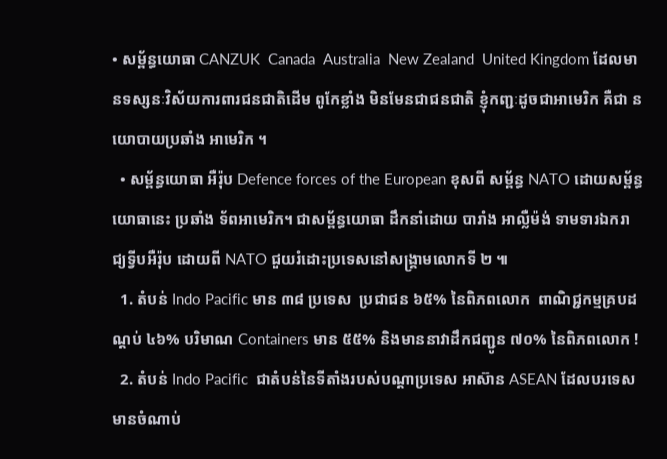• សម្ព័ន្ធយោធា CANZUK  Canada  Australia  New Zealand  United Kingdom ដែលមានទស្សនៈវិស័យការពារជនជាតិដើម ពូកែខ្លាំង មិនមែនជាជនជាតិ ខ្ញុំកញ្ជៈដូចជាអាមេរិក គឺជា នយោបាយប្រឆាំង អាមេរិក ។
  • សម្ព័ន្ធយោធា អឺរ៉ុប Defence forces of the European ខុសពី សម្ព័ន្ធ NATO ដោយសម្ព័ន្ធយោធានេះ ប្រឆាំង ទ័ពអាមេរិក។ ជាសម្ព័ន្ធយោធា ដឹកនាំដោយ បារាំង អាល្លឺម៉ង់ ទាមទារឯករាជ្យទ្វីបអឺរ៉ុប ដោយពី NATO ជួយរំដោះប្រទេសនៅសង្រ្គាមលោកទី ២ ៕
  1. តំបន់ Indo Pacific មាន ៣៨ ប្រទេស  ប្រជាជន ៦៥% នៃពិភពលោក  ពាណិជ្ជកម្មគ្របដណ្តប់ ៤៦% បរិមាណ Containers មាន ៥៥% និងមាននាវាដឹកជញ្ជូន ៧០% នៃពិភពលោក !
  2. តំបន់ Indo Pacific  ជាតំបន់នៃទីតាំងរបស់បណ្តាប្រទេស អាស៊ាន ASEAN ដែលបរទេសមានចំណាប់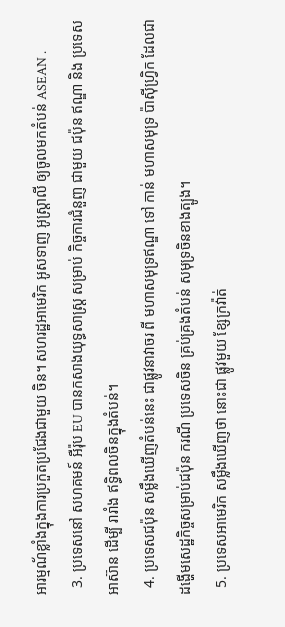អារម្មណ័ខ្លាំងក្នុងការប្រកួតប្រជែងជាមួយ ចិន។ សហរដ្ឋអាមេរិក អូសទាញ អូស្រ្តាលី ឲ្យចូលមកតំបន់ ASEAN .
  3. ប្រទេសនៅ សហគមន៍ អឺរ៉ុប EU បានកសាងយុទ្ធសាស្រ្ត សម្រាប់ កិច្ចការជំនួញ ជាមួយ ជប៉ុន ឥណ្ឌា និង ប្រទេស អាស៊ាន ដើម្បី រារាំង ឥទ្ធិពលចិនក្នុងតំបន់។
  4. ប្រទេសជប៉ុន សម្លឹងឃើញតំបន់នេះ ជាផ្លូវនាវាចរ ពី មហាសមុទ្រឥណ្ឌា ទៅ កាន់ មហាសមុទ្រ ប៉ាស៊ីហ្វ្រិក ដែលជាដង្ហើមសេដ្ឋកិច្ចសម្រាប់ជប៉ុន ករណី ប្រទេសចិន គ្រប់គ្រងតំបន់ សមុទ្រចិនខាងត្បូង។
  5. ប្រទេសអាមេរិក សម្លឹងឃើញថា នោះជា ផ្លូវមួយ ខ្សែក្រវ៉ាត់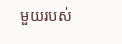មួយរបស់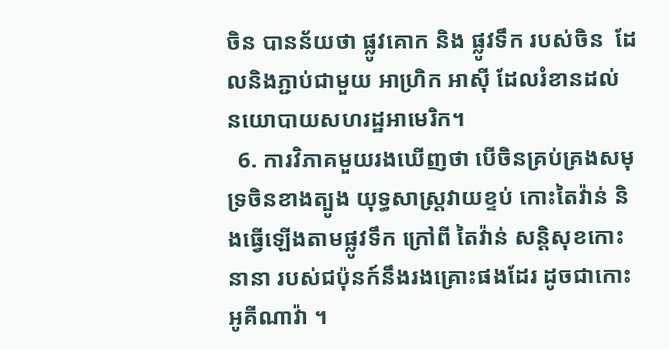ចិន បានន័យថា ផ្លូវគោក និង ផ្លូវទឹក របស់ចិន  ដែលនិងភ្ជាប់ជាមួយ អាហ្រិក អាស៊ី ដែលរំខានដល់ នយោបាយសហរដ្ឋអាមេរិក។
  6. ការវិភាគមួយរងឃើញថា បើចិនគ្រប់គ្រងសមុទ្រចិនខាងត្បូង យុទ្ធសាស្រ្តវាយខ្ទប់ កោះតៃវ៉ាន់ និងធ្វើឡើងតាមផ្លូវទឹក ក្រៅពី តៃវ៉ាន់ សន្តិសុខកោះនានា របស់ជប៉ុនក៍នឹងរងគ្រោះផងដែរ ដូចជាកោះ អូគីណាវ៉ា ។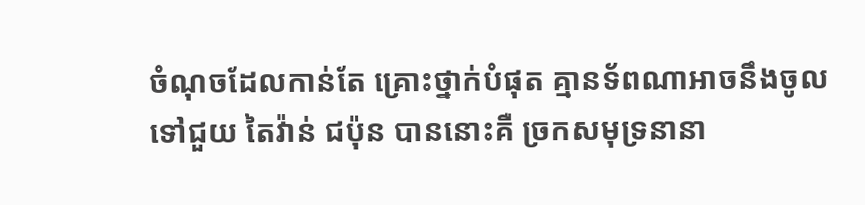ចំណុចដែលកាន់តែ គ្រោះថ្នាក់បំផុត គ្មានទ័ពណាអាចនឹងចូលទៅជួយ តៃវ៉ាន់ ជប៉ុន បាននោះគឺ ច្រកសមុទ្រនានា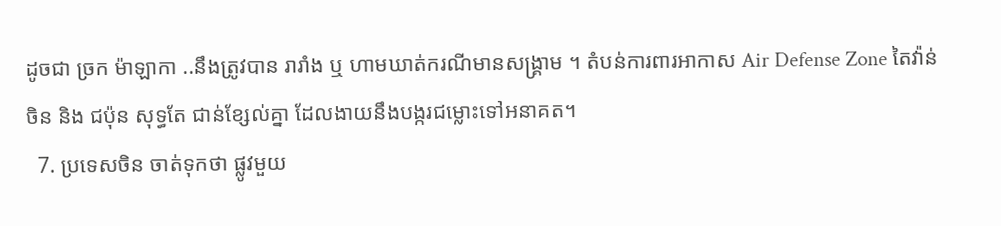ដូចជា ច្រក ម៉ាឡាកា ..នឹងត្រូវបាន រារាំង ឬ ហាមឃាត់ករណីមានសង្រ្គាម ។ តំបន់ការពារអាកាស Air Defense Zone តៃវ៉ាន់ ចិន និង ជប៉ុន សុទ្ធតែ ជាន់ខ្សែល់គ្នា ដែលងាយនឹងបង្ករជម្លោះទៅអនាគត។
  7. ប្រទេសចិន ចាត់ទុកថា ផ្លូវមួយ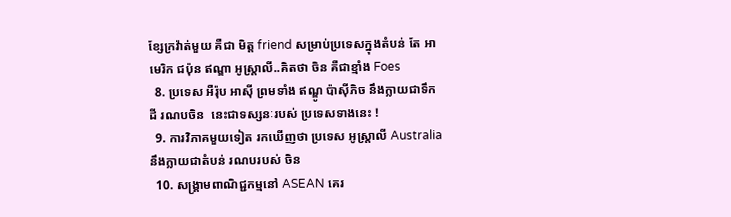ខ្សែក្រវ៉ាត់មួយ គឺជា មិត្ត friend សម្រាប់ប្រទេសក្នុងតំបន់ តែ អាមេរិក ជប៉ុន ឥណ្ឌា អូស្រ្តាលី..គិតថា ចិន គឺជាខ្មាំង Foes
  8. ប្រទេស អឺរ៉ុប អាស៊ី ព្រមទាំង ឥណ្ឌូ ប៉ាស៊ីភិច នឹងក្លាយជាទឹកដី រណបចិន  នេះជាទស្សនៈរបស់ ប្រទេសទាងនេះ !
  9. ការវិភាគមួយទៀត រកឃើញថា ប្រទេស អូស្រ្តាលី Australia នឹងក្លាយជាតំបន់ រណបរបស់ ចិន
  10. សង្រ្គាមពាណិជ្ជកម្មនៅ ASEAN គេរ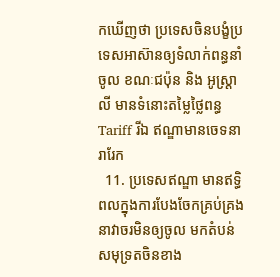កឃើញថា ប្រទេសចិនបង្ខំប្រទេសអាស៊ានឲ្យទំលាក់ពន្ធនាំចូល ខណៈជប៉ុន និង អូស្រ្តាលី មានទំនោះតម្លៃថ្លៃពន្ធ Tariff រីឯ ឥណ្ឌាមានចេទនារារែក
  11. ប្រទេសឥណ្ឌា មានឥទ្ធិពលក្នុងការបែងចែកគ្រប់គ្រង នាវាចរមិនឲ្យចូល មកតំបន់សមុទ្រតចិនខាង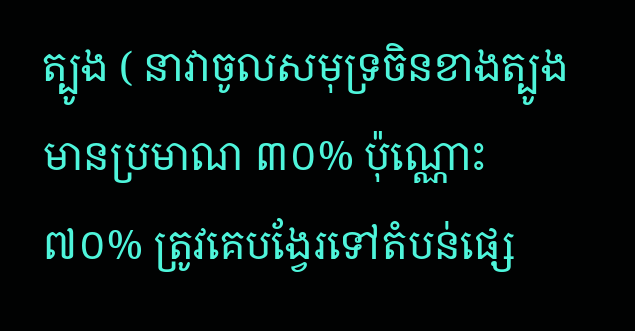ត្បូង ( នាវាចូលសមុទ្រចិនខាងត្បូងមានប្រមាណ ៣០% ប៉ុណ្ណោះ ៧០% ត្រូវគេបង្វែរទៅតំបន់ផ្សេ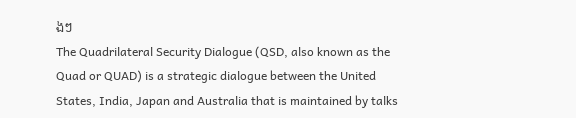ងៗ
The Quadrilateral Security Dialogue (QSD, also known as the Quad or QUAD) is a strategic dialogue between the United States, India, Japan and Australia that is maintained by talks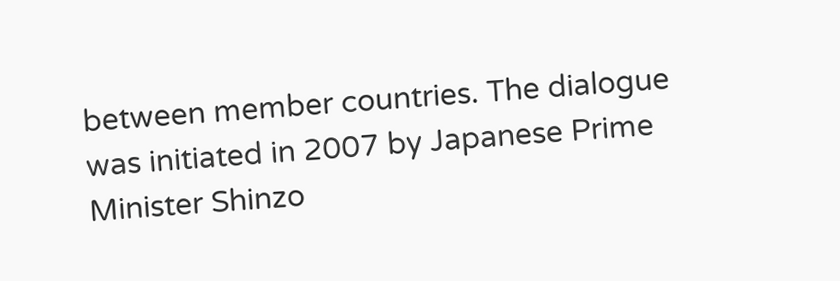between member countries. The dialogue was initiated in 2007 by Japanese Prime Minister Shinzo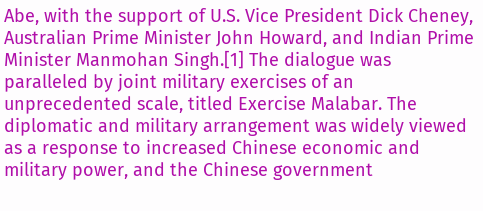Abe, with the support of U.S. Vice President Dick Cheney, Australian Prime Minister John Howard, and Indian Prime Minister Manmohan Singh.[1] The dialogue was paralleled by joint military exercises of an unprecedented scale, titled Exercise Malabar. The diplomatic and military arrangement was widely viewed as a response to increased Chinese economic and military power, and the Chinese government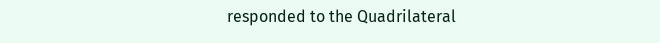responded to the Quadrilateral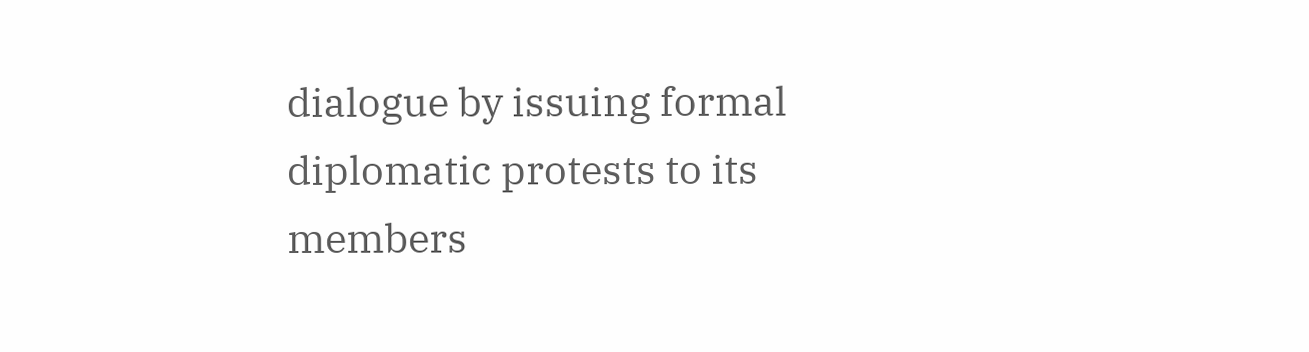dialogue by issuing formal diplomatic protests to its members